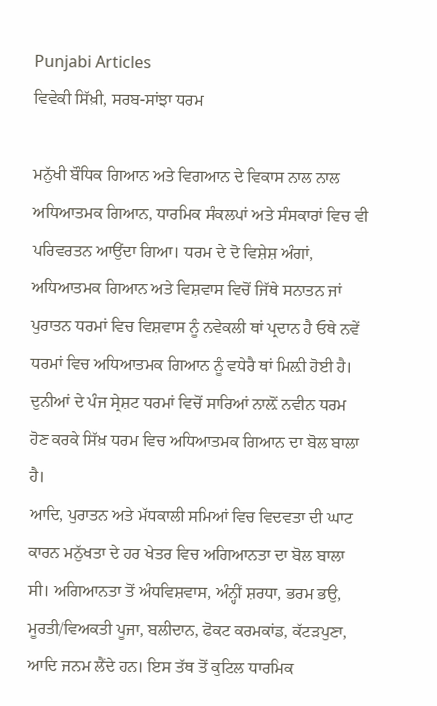Punjabi Articles
ਵਿਵੇਕੀ ਸਿੱਖ਼ੀ, ਸਰਬ-ਸਾਂਝਾ ਧਰਮ

ਮਨੁੱਖੀ ਬੌਧਿਕ ਗਿਆਨ ਅਤੇ ਵਿਗਆਨ ਦੇ ਵਿਕਾਸ ਨਾਲ ਨਾਲ ਅਧਿਆਤਮਕ ਗਿਆਨ, ਧਾਰਮਿਕ ਸੰਕਲਪਾਂ ਅਤੇ ਸੰਸਕਾਰਾਂ ਵਿਚ ਵੀ ਪਰਿਵਰਤਨ ਆਉਂਦਾ ਗਿਆ। ਧਰਮ ਦੇ ਦੋ ਵਿਸ਼ੇਸ਼ ਅੰਗਾਂ, ਅਧਿਆਤਮਕ ਗਿਆਨ ਅਤੇ ਵਿਸ਼ਵਾਸ ਵਿਚੋਂ ਜਿੱਥੇ ਸਨਾਤਨ ਜਾਂ ਪੁਰਾਤਨ ਧਰਮਾਂ ਵਿਚ ਵਿਸ਼ਵਾਸ ਨੂੰ ਨਵੇਕਲੀ ਥਾਂ ਪ੍ਰਦਾਨ ਹੈ ਓਥੇ ਨਵੇਂ ਧਰਮਾਂ ਵਿਚ ਅਧਿਆਤਮਕ ਗਿਆਨ ਨੂੰ ਵਧੇਰੈ ਥਾਂ ਮਿਲ਼ੀ ਹੋਈ ਹੈ। ਦੁਨੀਆਂ ਦੇ ਪੰਜ ਸ੍ਰੇਸ਼ਟ ਧਰਮਾਂ ਵਿਚੋਂ ਸਾਰਿਆਂ ਨਾਲ਼ੋਂ ਨਵੀਨ ਧਰਮ ਹੋਣ ਕਰਕੇ ਸਿੱਖ਼ ਧਰਮ ਵਿਚ ਅਧਿਆਤਮਕ ਗਿਆਨ ਦਾ ਬੋਲ ਬਾਲਾ ਹੈ।
ਆਦਿ, ਪੁਰਾਤਨ ਅਤੇ ਮੱਧਕਾਲੀ ਸਮਿਆਂ ਵਿਚ ਵਿਦਵਤਾ ਦੀ ਘਾਟ ਕਾਰਨ ਮਨੁੱਖਤਾ ਦੇ ਹਰ ਖੇਤਰ ਵਿਚ ਅਗਿਆਨਤਾ ਦਾ ਬੋਲ ਬਾਲਾ ਸੀ। ਅਗਿਆਨਤਾ ਤੋਂ ਅੰਧਵਿਸ਼ਵਾਸ, ਅੰਨ੍ਹੀਂ ਸ਼ਰਧਾ, ਭਰਮ ਭਉ, ਮੂਰਤੀ/ਵਿਅਕਤੀ ਪੂਜਾ, ਬਲੀਦਾਨ, ਫੋਕਟ ਕਰਮਕਾਂਡ, ਕੱਟੜਪੁਣਾ, ਆਦਿ ਜਨਮ ਲੈਂਦੇ ਹਨ। ਇਸ ਤੱਥ ਤੋਂ ਕੁਟਿਲ ਧਾਰਮਿਕ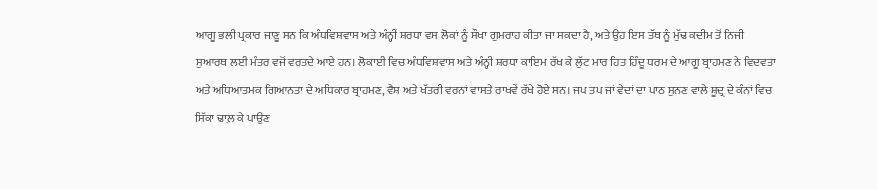ਆਗੂ ਭਲੀ ਪ੍ਰਕਾਰ ਜਾਣੂ ਸਨ ਕਿ ਅੰਧਵਿਸ਼ਵਾਸ ਅਤੇ ਅੰਨ੍ਹੀਂ ਸ਼ਰਧਾ ਵਸ ਲੋਕਾਂ ਨੂੰ ਸੌਖਾ ਗੁਮਰਾਹ ਕੀਤਾ ਜਾ ਸਕਦਾ ਹੈ, ਅਤੇ ਉਹ ਇਸ ਤੱਥ ਨੂੰ ਮੁੱਢ ਕਦੀਮ ਤੋਂ ਨਿਜੀ ਸੁਆਰਥ ਲਈ ਮੰਤਰ ਵਜੋਂ ਵਰਤਦੇ ਆਏ ਹਨ। ਲੋਕਾਈ ਵਿਚ ਅੰਧਵਿਸ਼ਵਾਸ ਅਤੇ ਅੰਨ੍ਹੀ ਸ਼ਰਧਾ ਕਾਇਮ ਰੱਖ ਕੇ ਲੁੱਟ ਮਾਰ ਹਿਤ ਹਿੰਦੂ ਧਰਮ ਦੇ ਆਗੂ ਬ੍ਰਾਹਮਣ ਨੇ ਵਿਦਵਤਾ ਅਤੇ ਅਧਿਆਤਮਕ ਗਿਆਨਤਾ ਦੇ ਅਧਿਕਾਰ ਬ੍ਰਾਹਮਣ, ਵੈਸ਼ ਅਤੇ ਖੱਤਰੀ ਵਰਨਾਂ ਵਾਸਤੇ ਰਾਖਵੇਂ ਰੱਖੇ ਹੋਏ ਸਨ। ਜਪ ਤਪ ਜਾਂ ਵੇਦਾਂ ਦਾ ਪਾਠ ਸੁਨਣ ਵਾਲੇ ਸ਼ੂਦ੍ਰ ਦੇ ਕੰਨਾਂ ਵਿਚ ਸਿੱਕਾ ਢਾਲ਼ ਕੇ ਪਾਉਣ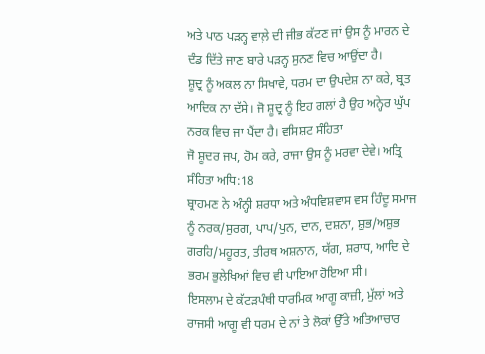ਅਤੇ ਪਾਠ ਪੜਨ੍ਹ ਵਾਲ਼ੇ ਦੀ ਜੀਭ ਕੱਟਣ ਜਾਂ ਉਸ ਨੂੰ ਮਾਰਨ ਦੇ ਦੰਡ ਦਿੱਤੇ ਜਾਣ ਬਾਰੇ ਪੜਨ੍ਹ ਸੁਨਣ ਵਿਚ ਆਉਂਦਾ ਹੈ।
ਸ਼ੂਦ੍ਰ ਨੂੰ ਅਕਲ ਨਾ ਸਿਖਾਵੇ, ਧਰਮ ਦਾ ਉਪਦੇਸ਼ ਨਾ ਕਰੇ, ਬ੍ਰਤ ਆਦਿਕ ਨਾ ਦੱਸੇ। ਜੋ ਸ਼ੂਦ੍ਰ ਨੂੰ ਇਹ ਗਲਾਂ ਹੈ ਉਹ ਅਨ੍ਹੇਰ ਘੁੱਪ ਨਰਕ ਵਿਚ ਜਾ ਪੈਂਦਾ ਹੈ। ਵਸਿਸ਼ਟ ਸੰਹਿਤਾ
ਜੋ ਸ਼ੂਦਰ ਜਪ, ਹੋਮ ਕਰੇ, ਰਾਜਾ ਉਸ ਨੂੰ ਮਰਵਾ ਦੇਵੇ। ਅਤ੍ਰਿ ਸੰਹਿਤਾ ਅਧਿ:18
ਬ੍ਰਾਹਮਣ ਨੇ ਅੰਨ੍ਹੀ ਸ਼ਰਧਾ ਅਤੇ ਅੰਧਵਿਸ਼ਵਾਸ ਵਸ ਹਿੰਦੂ ਸਮਾਜ ਨੂੰ ਨਰਕ/ਸੁਰਗ, ਪਾਪ/ਪੁਨ, ਦਾਨ, ਦਸ਼ਨਾ, ਸ਼ੁਭ/ਅਸ਼ੁਭ ਗਰਹਿ/ਮਹੂਰਤ, ਤੀਰਥ ਅਸ਼ਨਾਨ, ਯੱਗ, ਸ਼ਰਾਧ, ਆਦਿ ਦੇ ਭਰਮ ਭੁਲੇਖਿਆਂ ਵਿਚ ਵੀ ਪਾਇਆ ਹੋਇਆ ਸੀ।
ਇਸਲਾਮ ਦੇ ਕੱਟੜਪੰਥੀ ਧਾਰਮਿਕ ਆਗੂ ਕਾਜ਼ੀ, ਮੁੱਲਾਂ ਅਤੇ ਰਾਜਸੀ ਆਗੂ ਵੀ ਧਰਮ ਦੇ ਨਾਂ ਤੇ ਲੋਕਾਂ ਉੱਤੇ ਅਤਿਆਚਾਰ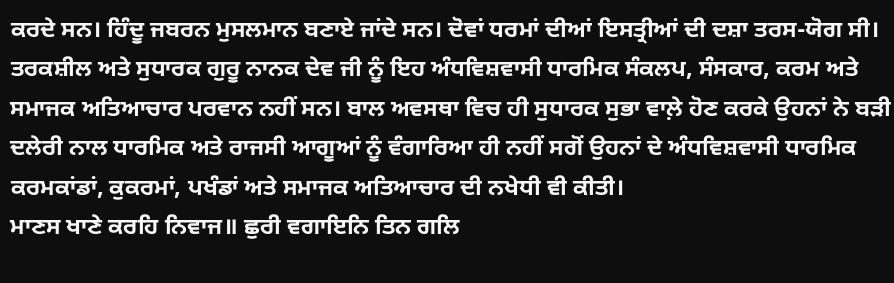ਕਰਦੇ ਸਨ। ਹਿੰਦੂ ਜਬਰਨ ਮੁਸਲਮਾਨ ਬਣਾਏ ਜਾਂਦੇ ਸਨ। ਦੋਵਾਂ ਧਰਮਾਂ ਦੀਆਂ ਇਸਤ੍ਰੀਆਂ ਦੀ ਦਸ਼ਾ ਤਰਸ-ਯੋਗ ਸੀ।
ਤਰਕਸ਼ੀਲ ਅਤੇ ਸੁਧਾਰਕ ਗੁਰੂ ਨਾਨਕ ਦੇਵ ਜੀ ਨੂੰ ਇਹ ਅੰਧਵਿਸ਼ਵਾਸੀ ਧਾਰਮਿਕ ਸੰਕਲਪ, ਸੰਸਕਾਰ, ਕਰਮ ਅਤੇ ਸਮਾਜਕ ਅਤਿਆਚਾਰ ਪਰਵਾਨ ਨਹੀਂ ਸਨ। ਬਾਲ ਅਵਸਥਾ ਵਿਚ ਹੀ ਸੁਧਾਰਕ ਸੁਭਾ ਵਾਲ਼ੇ ਹੋਣ ਕਰਕੇ ਉਹਨਾਂ ਨੇ ਬੜੀ ਦਲੇਰੀ ਨਾਲ ਧਾਰਮਿਕ ਅਤੇ ਰਾਜਸੀ ਆਗੂਆਂ ਨੂੰ ਵੰਗਾਰਿਆ ਹੀ ਨਹੀਂ ਸਗੋਂ ਉਹਨਾਂ ਦੇ ਅੰਧਵਿਸ਼ਵਾਸੀ ਧਾਰਮਿਕ ਕਰਮਕਾਂਡਾਂ, ਕੁਕਰਮਾਂ, ਪਖੰਡਾਂ ਅਤੇ ਸਮਾਜਕ ਅਤਿਆਚਾਰ ਦੀ ਨਖੇਧੀ ਵੀ ਕੀਤੀ।
ਮਾਣਸ ਖਾਣੇ ਕਰਹਿ ਨਿਵਾਜ॥ ਛੁਰੀ ਵਗਾਇਨਿ ਤਿਨ ਗਲਿ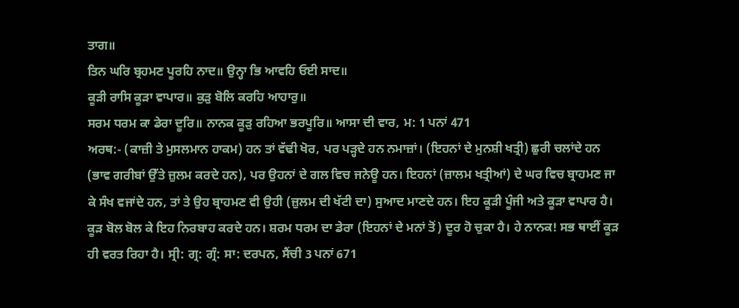ਤਾਗ॥
ਤਿਨ ਘਰਿ ਬ੍ਰਹਮਣ ਪੂਰਹਿ ਨਾਦ॥ ਉਨ੍ਹਾ ਭਿ ਆਵਹਿ ਓਈ ਸਾਦ॥
ਕੂੜੀ ਰਾਸਿ ਕੂੜਾ ਵਾਪਾਰ॥ ਕੁੜੁ ਬੋਲਿ ਕਰਹਿ ਆਹਾਰੁ॥
ਸਰਮ ਧਰਮ ਕਾ ਡੇਰਾ ਦੂਰਿ॥ ਨਾਨਕ ਕੂੜੁ ਰਹਿਆ ਭਰਪੂਰਿ॥ ਆਸਾ ਦੀ ਵਾਰ, ਮ: 1 ਪਨਾਂ 471
ਅਰਥ:- (ਕਾਜ਼ੀ ਤੇ ਮੁਸਲਮਾਨ ਹਾਕਮ) ਹਨ ਤਾਂ ਵੱਢੀ ਖੋਰ, ਪਰ ਪੜ੍ਹਦੇ ਹਨ ਨਮਾਜ਼ਾਂ। (ਇਹਨਾਂ ਦੇ ਮੁਨਸ਼ੀ ਖਤ੍ਰੀ) ਛੁਰੀ ਚਲਾਂਦੇ ਹਨ (ਭਾਵ ਗਰੀਬਾਂ ਉੱਤੇ ਜ਼ੁਲਮ ਕਰਦੇ ਹਨ), ਪਰ ਉਹਨਾਂ ਦੇ ਗਲ ਵਿਚ ਜਨੇਊ ਹਨ। ਇਹਨਾਂ (ਜ਼ਾਲਮ ਖਤ੍ਰੀਆਂ) ਦੇ ਘਰ ਵਿਚ ਬ੍ਰਾਹਮਣ ਜਾ ਕੇ ਸੰਖ ਵਜਾਂਦੇ ਹਨ, ਤਾਂ ਤੇ ਉਹ ਬ੍ਰਾਹਮਣ ਵੀ ਉਹੀ (ਜ਼ੁਲਮ ਦੀ ਖੱਟੀ ਦਾ) ਸੁਆਦ ਮਾਣਦੇ ਹਨ। ਇਹ ਕੂੜੀ ਪੂੰਜੀ ਅਤੇ ਕੂੜਾ ਵਾਪਾਰ ਹੈ। ਕੂੜ ਬੋਲ ਬੋਲ ਕੇ ਇਹ ਨਿਰਬਾਹ ਕਰਦੇ ਹਨ। ਸ਼ਰਮ ਧਰਮ ਦਾ ਡੇਰਾ (ਇਹਨਾਂ ਦੇ ਮਨਾਂ ਤੋਂ) ਦੂਰ ਹੋ ਚੁਕਾ ਹੈ। ਹੇ ਨਾਨਕ! ਸਭ ਥਾਈਂ ਕੂੜ ਹੀ ਵਰਤ ਰਿਹਾ ਹੈ। ਸ੍ਰੀ: ਗ੍ਰ: ਗ੍ਰੰ: ਸਾ: ਦਰਪਨ, ਸੈਂਚੀ 3 ਪਨਾਂ 671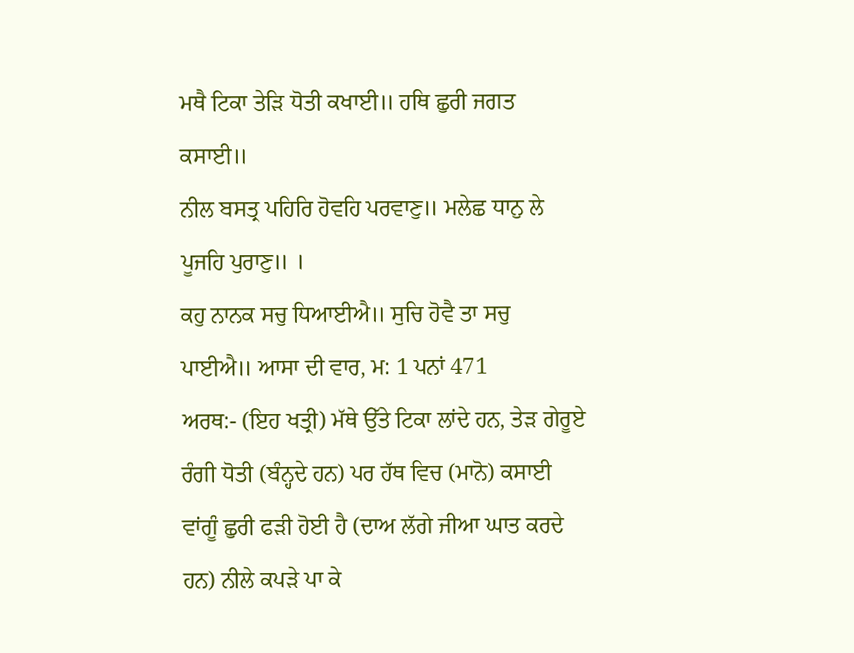ਮਥੈ ਟਿਕਾ ਤੇੜਿ ਧੋਤੀ ਕਖਾਈ॥ ਹਥਿ ਛੁਰੀ ਜਗਤ ਕਸਾਈ॥
ਨੀਲ ਬਸਤ੍ਰ ਪਹਿਰਿ ਹੋਵਹਿ ਪਰਵਾਣੁ॥ ਮਲੇਛ ਧਾਨੁ ਲੇ ਪੂਜਹਿ ਪੁਰਾਣੁ॥ ।
ਕਹੁ ਨਾਨਕ ਸਚੁ ਧਿਆਈਐ॥ ਸੁਚਿ ਹੋਵੈ ਤਾ ਸਚੁ ਪਾਈਐ॥ ਆਸਾ ਦੀ ਵਾਰ, ਮ: 1 ਪਨਾਂ 471
ਅਰਥ:- (ਇਹ ਖਤ੍ਰੀ) ਮੱਥੇ ਉੱਤੇ ਟਿਕਾ ਲਾਂਦੇ ਹਨ, ਤੇੜ ਗੇਰੂਏ ਰੰਗੀ ਧੋਤੀ (ਬੰਨ੍ਹਦੇ ਹਨ) ਪਰ ਹੱਥ ਵਿਚ (ਮਾਨੋ) ਕਸਾਈ ਵਾਂਗੂੰ ਛੁਰੀ ਫੜੀ ਹੋਈ ਹੈ (ਦਾਅ ਲੱਗੇ ਜੀਆ ਘਾਤ ਕਰਦੇ ਹਨ) ਨੀਲੇ ਕਪੜੇ ਪਾ ਕੇ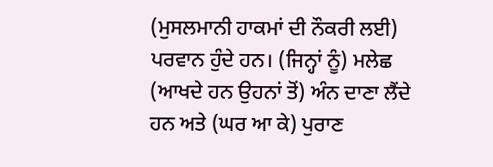(ਮੁਸਲਮਾਨੀ ਹਾਕਮਾਂ ਦੀ ਨੌਕਰੀ ਲਈ) ਪਰਵਾਨ ਹੁੰਦੇ ਹਨ। (ਜਿਨ੍ਹਾਂ ਨੂੰ) ਮਲੇਛ (ਆਖਦੇ ਹਨ ਉਹਨਾਂ ਤੋਂ) ਅੰਨ ਦਾਣਾ ਲੈਂਦੇ ਹਨ ਅਤੇ (ਘਰ ਆ ਕੇ) ਪੁਰਾਣ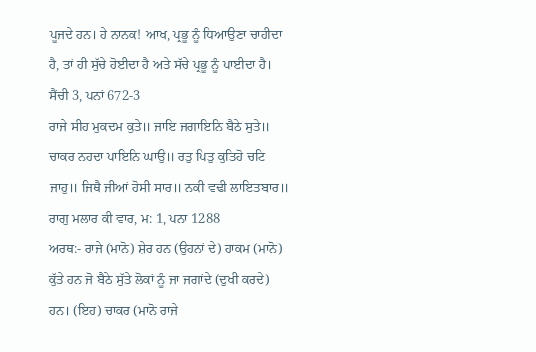ਪੂਜਦੇ ਹਨ। ਹੇ ਨਾਨਕ! ਆਖ, ਪ੍ਰਭੂ ਨੂੰ ਧਿਆਉਣਾ ਚਾਹੀਦਾ ਹੈ, ਤਾਂ ਹੀ ਸੁੱਚੇ ਹੋਈਦਾ ਹੈ ਅਤੇ ਸੱਚੇ ਪ੍ਰਭੂ ਨੂੰ ਪਾਈਦਾ ਹੈ। ਸੈਂਚੀ 3, ਪਨਾਂ 672-3
ਰਾਜੇ ਸੀਹ ਮੁਕਦਮ ਕੁਤੇ॥ ਜਾਇ ਜਗਾਇਨਿ ਬੈਠੇ ਸੁਤੇ॥ ਚਾਕਰ ਨਹਦਾ ਪਾਇਨਿ ਘਾਉ॥ ਰਤੁ ਪਿਤੁ ਕੁਤਿਹੋ ਚਟਿ ਜਾਹੁ॥ ਜਿਥੈ ਜੀਆਂ ਹੋਸੀ ਸਾਰ॥ ਨਕੀ ਵਢੀ ਲਾਇਤਬਾਰ॥ ਰਾਗੁ ਮਲਾਰ ਕੀ ਵਾਰ, ਮ: 1, ਪਨਾ 1288
ਅਰਥ:- ਰਾਜੇ (ਮਾਨੋ) ਸ਼ੇਰ ਹਨ (ਉਹਨਾਂ ਦੇ) ਹਾਕਮ (ਮਾਨੋ) ਕੁੱਤੇ ਹਨ ਜੋ ਬੈਠੇ ਸੁੱਤੇ ਲੋਕਾਂ ਨੂੰ ਜਾ ਜਗਾਂਦੇ (ਦੁਖੀ ਕਰਦੇ) ਹਨ। (ਇਹ) ਚਾਕਰ (ਮਾਨੋ ਰਾਜੇ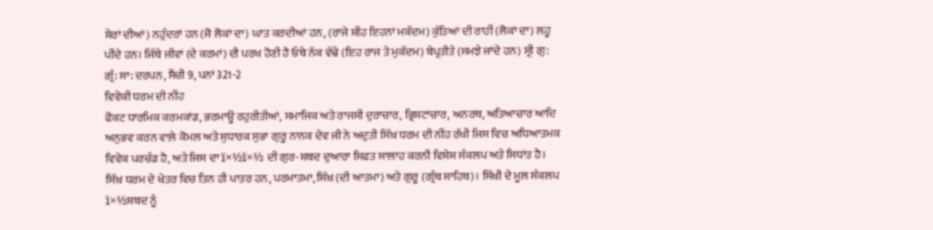ਸ਼ੇਰਾਂ ਦੀਆਂ) ਨਹੁੰਦਰਾਂ ਹਨ (ਜੋ ਲੋਕਾਂ ਦਾ) ਘਾਤ ਕਰਦੀਆਂ ਹਨ, (ਰਾਜੇ ਸ਼ੀਂਹ ਇਹਨਾਂ ਮਕੱਦਮ) ਕੁੱਤਿਆਂ ਦੀ ਰਾਹੀਂ (ਲੋਕਾਂ ਦਾ) ਲਹੂ ਪੀਂਦੇ ਹਨ। ਜਿੱਥੇ ਜੀਵਾਂ (ਦੇ ਕਰਮਾਂ) ਦੀ ਪਰਖ ਹੋਣੀ ਹੈ ਓਥੇ ਨੱਕ ਵੱਢੇ (ਇਹ ਰਾਜ ਤੇ ਮੁਕੱਦਮ) ਬੇਪ੍ਰਤੀਤੇ (ਸਮਝੇ ਜਾਂਦੇ ਹਨ) ਸ੍ਰੀ ਗੁ: ਗ੍ਰੰ: ਸਾ: ਦਰਪਨ, ਸੈਂਚੀ 9, ਪਨਾਂ 321-2
ਵਿਵੇਕੀ ਧਰਮ ਦੀ ਨੀਂਹ
ਫੋਕਟ ਧਾਰਮਿਕ ਕਰਮਕਾਂਡ, ਭਰਮਾਊ ਰਹੁਰੀਤੀਆਂ, ਸਮਾਜਿਕ ਅਤੇ ਰਾਜਸੀ ਦੁਰਾਚਾਰ, ਭ੍ਰਿਸ਼ਟਾਚਾਰ, ਅਨਰਥ, ਅਤਿਆਚਾਰ ਆਦਿ ਅਨੁਭਵ ਕਰਨ ਵਾਲ਼ੇ ਕੋਮਲ ਅਤੇ ਸੁਧਾਰਕ ਸੁਭਾ ਗੁਰੂ ਨਾਨਕ ਦੇਵ ਜੀ ਨੇ ਅਦੁਤੀ ਸਿੱਖ਼ ਧਰਮ ਦੀ ਨੀਂਹ ਰੱਖੀ ਜਿਸ ਵਿਚ ਅਧਿਆਤਮਕ ਵਿਵੇਕ ਪਰਚੰਡ ਹੈ, ਅਤੇ ਜਿਸ ਦਾ ï×½ï×½ ਦੀ ਗੁਰ-ਸ਼ਬਦ ਦੁਆਰਾ ਸਿਫਤ ਸਾਲਾਹ ਕਰਨੀ ਵਿਸ਼ੇਸ਼ ਸੰਕਲਪ ਅਤੇ ਸਿਧਾਂਤ ਹੈ। ਸਿੱਖ਼ ਧਰਮ ਦੇ ਖੇਤਰ ਵਿਚ ਤਿਨ ਹੀ ਪਾਤਰ ਹਨ, ਪਰਮਾਤਮਾ, ਸਿੱਖ਼ (ਦੀ ਆਤਮਾ) ਅਤੇ ਗੁਰੂ (ਗ੍ਰੰਥ ਸਾਹਿਬ)। ਸਿੱਖ਼ੀ ਦੇ ਮੂਲ ਸੰਕਲਪ ï×½ਸ਼ਬਦ ਨੂੰ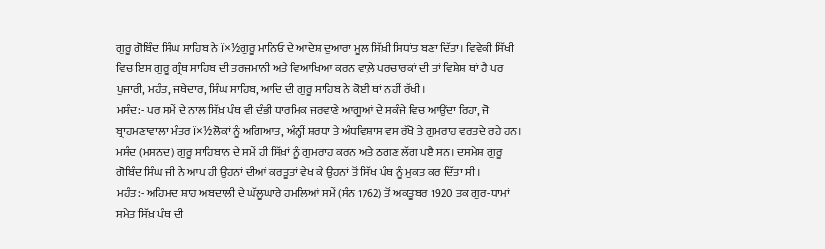ਗੁਰੂ ਗੋਬਿੰਦ ਸਿੰਘ ਸਾਹਿਬ ਨੇ ï×½ਗੁਰੂ ਮਾਨਿਓ ਦੇ ਆਦੇਸ਼ ਦੁਆਰਾ ਮੂਲ ਸਿੱਖ਼ੀ ਸਿਧਾਂਤ ਬਣਾ ਦਿੱਤਾ। ਵਿਵੇਕੀ ਸਿੱਖੀ ਵਿਚ ਇਸ ਗੁਰੂ ਗ੍ਰੰਥ ਸਾਹਿਬ ਦੀ ਤਰਜਮਾਨੀ ਅਤੇ ਵਿਆਖਿਆ ਕਰਨ ਵਾਲ਼ੇ ਪਰਚਾਰਕਾਂ ਦੀ ਤਾਂ ਵਿਸ਼ੇਸ਼ ਥਾਂ ਹੈ ਪਰ ਪੁਜਾਰੀ, ਮਹੰਤ, ਜਥੇਦਾਰ, ਸਿੰਘ ਸਾਹਿਬ, ਆਦਿ ਦੀ ਗੁਰੂ ਸਾਹਿਬ ਨੇ ਕੋਈ ਥਾਂ ਨਹੀਂ ਰੱਖੀ।
ਮਸੰਦ:- ਪਰ ਸਮੇਂ ਦੇ ਨਾਲ ਸਿੱਖ਼ ਪੰਥ ਵੀ ਦੰਭੀ ਧਾਰਮਿਕ ਜਰਵਾਣੇ ਆਗੂਆਂ ਦੇ ਸਕੰਜੇ ਵਿਚ ਆਉਂਦਾ ਰਿਹਾ, ਜੋ ਬ੍ਰਾਹਮਣਾਵਾਲਾ ਮੰਤਰ ï×½ਲੋਕਾਂ ਨੂੰ ਅਗਿਆਤ, ਅੰਨ੍ਹੀਂ ਸ਼ਰਧਾ ਤੇ ਅੰਧਵਿਸ਼ਾਸ ਵਸ ਰੱਖੋ ਤੇ ਗੁਮਰਾਹ ਵਰਤਦੇ ਰਹੇ ਹਨ। ਮਸੰਦ (ਮਸਨਦ) ਗੁਰੂ ਸਾਹਿਬਾਨ ਦੇ ਸਮੇਂ ਹੀ ਸਿੱਖ਼ਾਂ ਨੂੰ ਗੁਮਰਾਹ ਕਰਨ ਅਤੇ ਠਗਣ ਲੱਗ ਪੲੈ ਸਨ। ਦਸਮੇਸ਼ ਗੁਰੂ ਗੋਬਿੰਦ ਸਿੰਘ ਜੀ ਨੇ ਆਪ ਹੀ ਉਹਨਾਂ ਦੀਆਂ ਕਰਤੂਤਾਂ ਵੇਖ ਕੇ ਉਹਨਾਂ ਤੋਂ ਸਿੱਖ ਪੰਥ ਨੂੰ ਮੁਕਤ ਕਰ ਦਿੱਤਾ ਸੀ।
ਮਹੰਤ:- ਅਹਿਮਦ ਸ਼ਾਹ ਅਬਦਾਲੀ ਦੇ ਘੱਲੂਘਾਰੇ ਹਮਲਿਆਂ ਸਮੇਂ (ਸੰਨ 1762) ਤੋਂ ਅਕਤੂਬਰ 1920 ਤਕ ਗੁਰ-ਧਾਮਾਂ ਸਮੇਤ ਸਿੱਖ਼ ਪੰਥ ਦੀ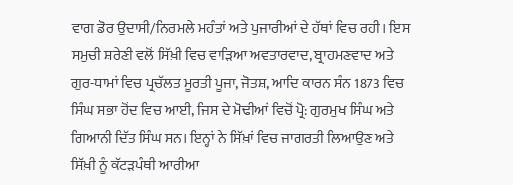ਵਾਗ ਡੋਰ ਉਦਾਸੀ/ਨਿਰਮਲੇ ਮਹੰਤਾਂ ਅਤੇ ਪੁਜਾਰੀਆਂ ਦੇ ਹੱਥਾਂ ਵਿਚ ਰਹੀ। ਇਸ ਸਮੁਚੀ ਸ਼ਰੇਣੀ ਵਲੋਂ ਸਿੱਖ਼ੀ ਵਿਚ ਵਾੜਿਆ ਅਵਤਾਰਵਾਦ, ਬ੍ਰਾਹਮਣਵਾਦ ਅਤੇ ਗੁਰ-ਧਾਮਾਂ ਵਿਚ ਪ੍ਰਚੱਲਤ ਮੂਰਤੀ ਪੂਜਾ, ਜੋਤਸ਼, ਆਦਿ ਕਾਰਨ ਸੰਨ 1873 ਵਿਚ ਸਿੰਘ ਸਭਾ ਹੋਂਦ ਵਿਚ ਆਈ, ਜਿਸ ਦੇ ਮੋਢੀਆਂ ਵਿਚੋਂ ਪ੍ਰੋ: ਗੁਰਮੁਖ ਸਿੰਘ ਅਤੇ ਗਿਆਨੀ ਦਿੱਤ ਸਿੰਘ ਸਨ। ਇਨ੍ਹਾਂ ਨੇ ਸਿੱਖ਼ਾਂ ਵਿਚ ਜਾਗਰਤੀ ਲਿਆਉਣ ਅਤੇ ਸਿੱਖ਼ੀ ਨੂੰ ਕੱਟੜਪੰਥੀ ਆਰੀਆ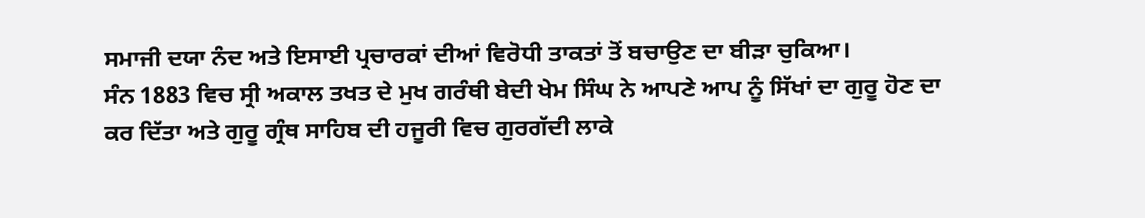ਸਮਾਜੀ ਦਯਾ ਨੰਦ ਅਤੇ ਇਸਾਈ ਪ੍ਰਚਾਰਕਾਂ ਦੀਆਂ ਵਿਰੋਧੀ ਤਾਕਤਾਂ ਤੋਂ ਬਚਾਉਣ ਦਾ ਬੀੜਾ ਚੁਕਿਆ।
ਸੰਨ 1883 ਵਿਚ ਸ੍ਰੀ ਅਕਾਲ ਤਖਤ ਦੇ ਮੁਖ ਗਰੰਥੀ ਬੇਦੀ ਖੇਮ ਸਿੰਘ ਨੇ ਆਪਣੇ ਆਪ ਨੂੰ ਸਿੱਖਾਂ ਦਾ ਗੁਰੂ ਹੋਣ ਦਾ ਕਰ ਦਿੱਤਾ ਅਤੇ ਗੁਰੂ ਗ੍ਰੰਥ ਸਾਹਿਬ ਦੀ ਹਜੂਰੀ ਵਿਚ ਗੁਰਗੱਦੀ ਲਾਕੇ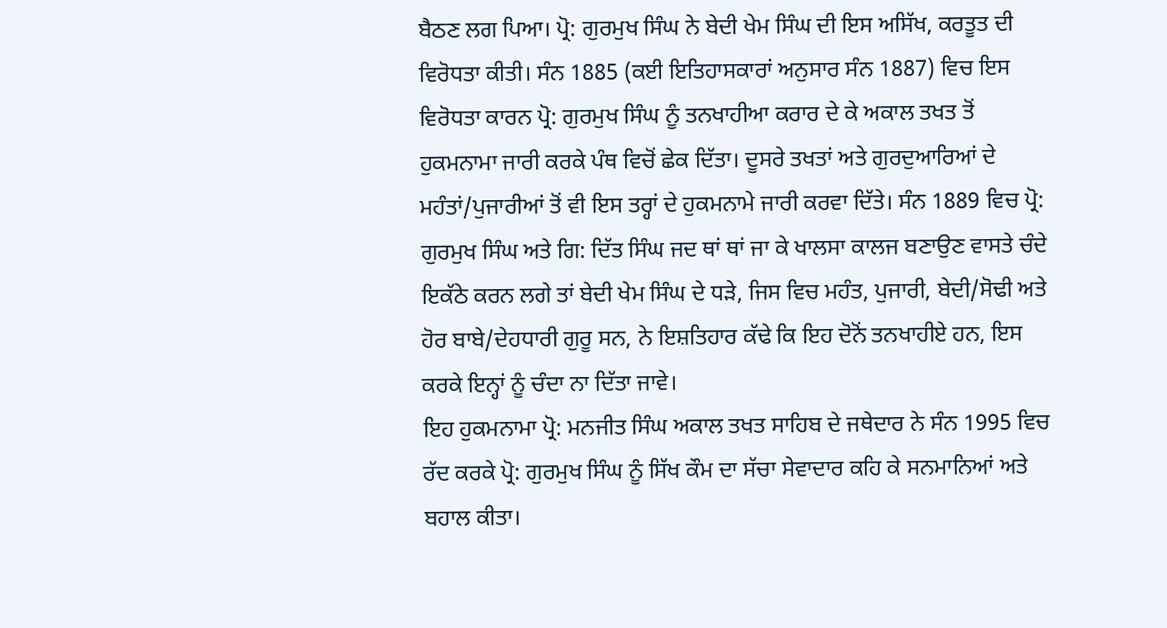ਬੈਠਣ ਲਗ ਪਿਆ। ਪ੍ਰੋ: ਗੁਰਮੁਖ ਸਿੰਘ ਨੇ ਬੇਦੀ ਖੇਮ ਸਿੰਘ ਦੀ ਇਸ ਅਸਿੱਖ, ਕਰਤੂਤ ਦੀ ਵਿਰੋਧਤਾ ਕੀਤੀ। ਸੰਨ 1885 (ਕਈ ਇਤਿਹਾਸਕਾਰਾਂ ਅਨੁਸਾਰ ਸੰਨ 1887) ਵਿਚ ਇਸ ਵਿਰੋਧਤਾ ਕਾਰਨ ਪ੍ਰੋ: ਗੁਰਮੁਖ ਸਿੰਘ ਨੂੰ ਤਨਖਾਹੀਆ ਕਰਾਰ ਦੇ ਕੇ ਅਕਾਲ ਤਖਤ ਤੋਂ ਹੁਕਮਨਾਮਾ ਜਾਰੀ ਕਰਕੇ ਪੰਥ ਵਿਚੋਂ ਛੇਕ ਦਿੱਤਾ। ਦੂਸਰੇ ਤਖਤਾਂ ਅਤੇ ਗੁਰਦੁਆਰਿਆਂ ਦੇ ਮਹੰਤਾਂ/ਪੁਜਾਰੀਆਂ ਤੋਂ ਵੀ ਇਸ ਤਰ੍ਹਾਂ ਦੇ ਹੁਕਮਨਾਮੇ ਜਾਰੀ ਕਰਵਾ ਦਿੱਤੇ। ਸੰਨ 1889 ਵਿਚ ਪ੍ਰੋ: ਗੁਰਮੁਖ ਸਿੰਘ ਅਤੇ ਗਿ: ਦਿੱਤ ਸਿੰਘ ਜਦ ਥਾਂ ਥਾਂ ਜਾ ਕੇ ਖਾਲਸਾ ਕਾਲਜ ਬਣਾਉਣ ਵਾਸਤੇ ਚੰਦੇ ਇਕੱਠੇ ਕਰਨ ਲਗੇ ਤਾਂ ਬੇਦੀ ਖੇਮ ਸਿੰਘ ਦੇ ਧੜੇ, ਜਿਸ ਵਿਚ ਮਹੰਤ, ਪੁਜਾਰੀ, ਬੇਦੀ/ਸੋਢੀ ਅਤੇ ਹੋਰ ਬਾਬੇ/ਦੇਹਧਾਰੀ ਗੁਰੂ ਸਨ, ਨੇ ਇਸ਼ਤਿਹਾਰ ਕੱਢੇ ਕਿ ਇਹ ਦੋਨੋਂ ਤਨਖਾਹੀਏ ਹਨ, ਇਸ ਕਰਕੇ ਇਨ੍ਹਾਂ ਨੂੰ ਚੰਦਾ ਨਾ ਦਿੱਤਾ ਜਾਵੇ।
ਇਹ ਹੁਕਮਨਾਮਾ ਪ੍ਰੋ: ਮਨਜੀਤ ਸਿੰਘ ਅਕਾਲ ਤਖਤ ਸਾਹਿਬ ਦੇ ਜਥੇਦਾਰ ਨੇ ਸੰਨ 1995 ਵਿਚ ਰੱਦ ਕਰਕੇ ਪ੍ਰੋ: ਗੁਰਮੁਖ ਸਿੰਘ ਨੂੰ ਸਿੱਖ ਕੌਮ ਦਾ ਸੱਚਾ ਸੇਵਾਦਾਰ ਕਹਿ ਕੇ ਸਨਮਾਨਿਆਂ ਅਤੇ ਬਹਾਲ ਕੀਤਾ।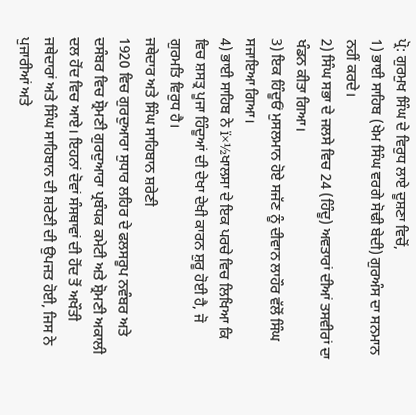ਪ੍ਰੋ: ਗੁਰਮੁਖ ਸਿੰਘ ਦੇ ਵਿਰੁਧ ਲਾਏ ਦੂਸ਼ਣਾ ਵਿਚੋਂ,
1) ਭਾਈ ਸਾਹਿਬ (ਖੇਮ ਸਿੰਘ ਵਰਗੇ ਸੋਢੀ ਬੇਦੀ) ਗੁਰਅੰਸ ਦਾ ਸਨਮਾਨ ਨਹੀਂ ਕਰਦੇ।
2) ਸਿੰਘ ਸਭਾ ਦੇ ਜਲਸੇ ਵਿਚ 24 (ਹਿੰਦੂ) ਅਵਤਾਰਾਂ ਦੀਆਂ ਤਸਵੀਰਾਂ ਦਾ ਖੰਡਨ ਕੀਤਾ ਗਿਆ।
3) ਇਕ ਹਿੰਦੂਓਂ ਮੁਸਲਮਾਨ ਹੋਏ ਸਜੱਣ ਨੂੰ ਦੀਵਾਨ ਲਾਹੌਰ ਵੱਲੋਂ ਸਿੰਘ ਸਜਾਇਆ ਗਿਆ।
4) ਭਾਈ ਸਾਹਿਬ ਨੇ ï×½ਖਾਲਸਾ ਦੇ ਇਕ ਪਰਚੇ ਵਿਚ ਲਿਖਿਆ ਕਿ ਵਿਚ ਸ਼ਸਤ੍ਰ ਪੂਜਾ ਹਿੰਦੂਆਂ ਦੀ ਦੇਖਾ ਦੇਖੀ ਕਾਰਨ ਸ਼ੁਰੂ ਹੋਈ ਹੈ, ਜੋ ਗੁਰਮਤਿ ਵਿਰੁਧ ਹੈ।
ਜਥੇਦਾਰ ਅਤੇ ਸਿੰਘ ਸਾਹਿਬਾਨ ਸ਼ਰੇਣੀ
1920 ਵਿਚ ਗੁਰਦੁਆਰਾ ਸੁਧਾਰ ਲਹਿਰ ਦੇ ਫਲਸਰੂਪ ਨਵੰਬਰ ਅਤੇ ਦਸੰਬਰ ਵਿਚ ਸ਼੍ਰੋਮਣੀ ਗੁਰਦੁਆਰਾ ਪ੍ਰਬੰਧਕ ਕਮੇਟੀ ਅਤੇ ਸ਼੍ਰੋਮਣੀ ਅਕਾਲੀ ਦਲ ਹੋਂਦ ਵਿਚ ਆਏ। ਇਹਨਾਂ ਦੋਵਾਂ ਸੰਸਥਾਵਾਂ ਦੀ ਹੋਂਦ ਤੋਂ ਅਖੌਤੀ ਜਥੇਦਾਰਾਂ ਅਤੇ ਸਿੰਘ ਸਾਹਿਬਾਨ ਦੀ ਸ਼ਰੇਣੀ ਦੀ ਉਪਜਤ ਹੋਈ, ਜਿਸ ਨੇ ਪੁਜਾਰੀਆਂ ਅਤੇ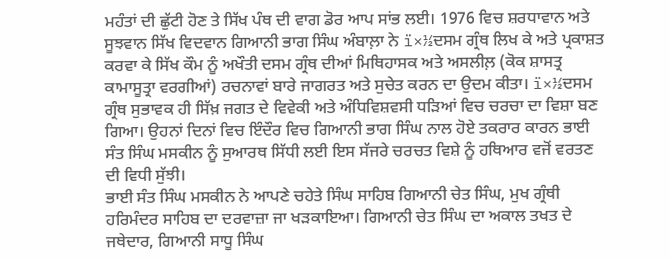ਮਹੰਤਾਂ ਦੀ ਛੁੱਟੀ ਹੋਣ ਤੇ ਸਿੱਖ ਪੰਥ ਦੀ ਵਾਗ ਡੋਰ ਆਪ ਸਾਂਭ ਲਈ। 1976 ਵਿਚ ਸ਼ਰਧਾਵਾਨ ਅਤੇ ਸੂਝਵਾਨ ਸਿੱਖ ਵਿਦਵਾਨ ਗਿਆਨੀ ਭਾਗ ਸਿੰਘ ਅੰਬਾਲ਼ਾ ਨੇ ï×½ਦਸਮ ਗ੍ਰੰਥ ਲਿਖ ਕੇ ਅਤੇ ਪ੍ਰਕਾਸ਼ਤ ਕਰਵਾ ਕੇ ਸਿੱਖ ਕੌਮ ਨੂੰ ਅਖੌਤੀ ਦਸਮ ਗ੍ਰੰਥ ਦੀਆਂ ਮਿਥਿਹਾਸਕ ਅਤੇ ਅਸਲੀਲ਼ (ਕੋਕ ਸ਼ਾਸਤ੍ਰ ਕਾਮਾਸੂਤ੍ਰਾ ਵਰਗੀਆਂ) ਰਚਨਾਵਾਂ ਬਾਰੇ ਜਾਗਰਤ ਅਤੇ ਸੁਚੇਤ ਕਰਨ ਦਾ ਉਦਮ ਕੀਤਾ। ï×½ਦਸਮ ਗ੍ਰੰਥ ਸੁਭਾਵਕ ਹੀ ਸਿੱਖ਼ ਜਗਤ ਦੇ ਵਿਵੇਕੀ ਅਤੇ ਅੰਧਿਵਿਸ਼ਵਸੀ ਧੜਿਆਂ ਵਿਚ ਚਰਚਾ ਦਾ ਵਿਸ਼ਾ ਬਣ ਗਿਆ। ਉਹਨਾਂ ਦਿਨਾਂ ਵਿਚ ਇੰਦੌਰ ਵਿਚ ਗਿਆਨੀ ਭਾਗ ਸਿੰਘ ਨਾਲ ਹੋਏ ਤਕਰਾਰ ਕਾਰਨ ਭਾਈ ਸੰਤ ਸਿੰਘ ਮਸਕੀਨ ਨੂੰ ਸੁਆਰਥ ਸਿੱਧੀ ਲਈ ਇਸ ਸੱਜਰੇ ਚਰਚਤ ਵਿਸ਼ੇ ਨੂੰ ਹਥਿਆਰ ਵਜੋਂ ਵਰਤਣ ਦੀ ਵਿਧੀ ਸੁੱਝੀ।
ਭਾਈ ਸੰਤ ਸਿੰਘ ਮਸਕੀਨ ਨੇ ਆਪਣੇ ਚਹੇਤੇ ਸਿੰਘ ਸਾਹਿਬ ਗਿਆਨੀ ਚੇਤ ਸਿੰਘ, ਮੁਖ ਗ੍ਰੰਥੀ ਹਰਿਮੰਦਰ ਸਾਹਿਬ ਦਾ ਦਰਵਾਜ਼ਾ ਜਾ ਖੜਕਾਇਆ। ਗਿਆਨੀ ਚੇਤ ਸਿੰਘ ਦਾ ਅਕਾਲ ਤਖਤ ਦੇ ਜਥੇਦਾਰ, ਗਿਆਨੀ ਸਾਧੂ ਸਿੰਘ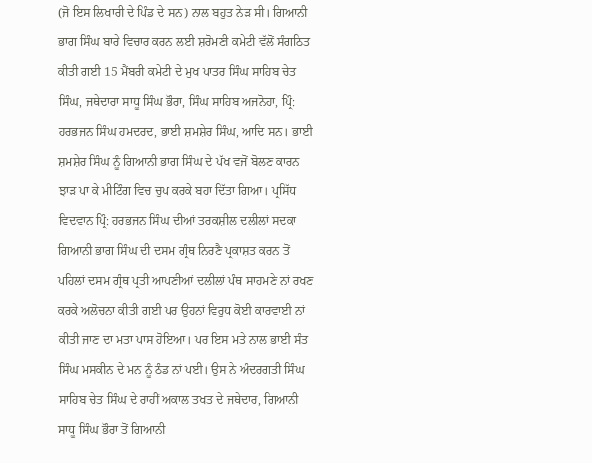(ਜੋ ਇਸ ਲਿਖਾਰੀ ਦੇ ਪਿੰਡ ਦੇ ਸਨ) ਨਾਲ ਬਹੁਤ ਨੇੜ ਸੀ। ਗਿਆਨੀ ਭਾਗ ਸਿੰਘ ਬਾਰੇ ਵਿਚਾਰ ਕਰਨ ਲਈ ਸ਼ਰੋਮਣੀ ਕਮੇਟੀ ਵੱਲੋਂ ਸੰਗਠਿਤ ਕੀਤੀ ਗਈ 15 ਮੈਂਬਰੀ ਕਮੇਟੀ ਦੇ ਮੁਖ ਪਾਤਰ ਸਿੰਘ ਸਾਹਿਬ ਚੇਤ ਸਿੰਘ, ਜਥੇਦਾਰਾ ਸਾਧੂ ਸਿੰਘ ਭੌਰਾ, ਸਿੰਘ ਸਾਹਿਬ ਅਜਨੋਹਾ, ਪ੍ਰਿੰ: ਹਰਭਜਨ ਸਿੰਘ ਹਮਦਰਦ, ਭਾਈ ਸ਼ਮਸ਼ੇਰ ਸਿੰਘ, ਆਦਿ ਸਨ। ਭਾਈ ਸ਼ਮਸ਼ੇਰ ਸਿੰਘ ਨੂੰ ਗਿਆਨੀ ਭਾਗ ਸਿੰਘ ਦੇ ਪੱਖ ਵਜੋਂ ਬੋਲਣ ਕਾਰਨ ਝਾੜ ਪਾ ਕੇ ਮੀਟਿੰਗ ਵਿਚ ਚੁਪ ਕਰਕੇ ਬਹਾ ਦਿੱਤਾ ਗਿਆ। ਪ੍ਰਸਿੱਧ ਵਿਦਵਾਨ ਪ੍ਰਿੰ: ਹਰਭਜਨ ਸਿੰਘ ਦੀਆਂ ਤਰਕਸ਼ੀਲ ਦਲੀਲਾਂ ਸਦਕਾ ਗਿਆਨੀ ਭਾਗ ਸਿੰਘ ਦੀ ਦਸਮ ਗ੍ਰੰਥ ਨਿਰਣੈ ਪ੍ਰਕਾਸ਼ਤ ਕਰਨ ਤੋਂ ਪਹਿਲਾਂ ਦਸਮ ਗ੍ਰੰਥ ਪ੍ਰਤੀ ਆਪਣੀਆਂ ਦਲੀਲਾਂ ਪੰਥ ਸਾਹਮਣੇ ਨਾਂ ਰਖਣ ਕਰਕੇ ਅਲੋਚਨਾ ਕੀਤੀ ਗਈ ਪਰ ਉਹਨਾਂ ਵਿਰੁਧ ਕੋਈ ਕਾਰਵਾਈ ਨਾਂ ਕੀਤੀ ਜਾਣ ਦਾ ਮਤਾ ਪਾਸ ਹੋਇਆ। ਪਰ ਇਸ ਮਤੇ ਨਾਲ ਭਾਈ ਸੰਤ ਸਿੰਘ ਮਸਕੀਨ ਦੇ ਮਨ ਨੂੰ ਠੰਡ ਨਾਂ ਪਈ। ਉਸ ਨੇ ਅੰਦਰਗਤੀ ਸਿੰਘ ਸਾਹਿਬ ਚੇਤ ਸਿੰਘ ਦੇ ਰਾਹੀਂ ਅਕਾਲ ਤਖਤ ਦੇ ਜਥੇਦਾਰ, ਗਿਆਨੀ ਸਾਧੂ ਸਿੰਘ ਭੌਰਾ ਤੋਂ ਗਿਆਨੀ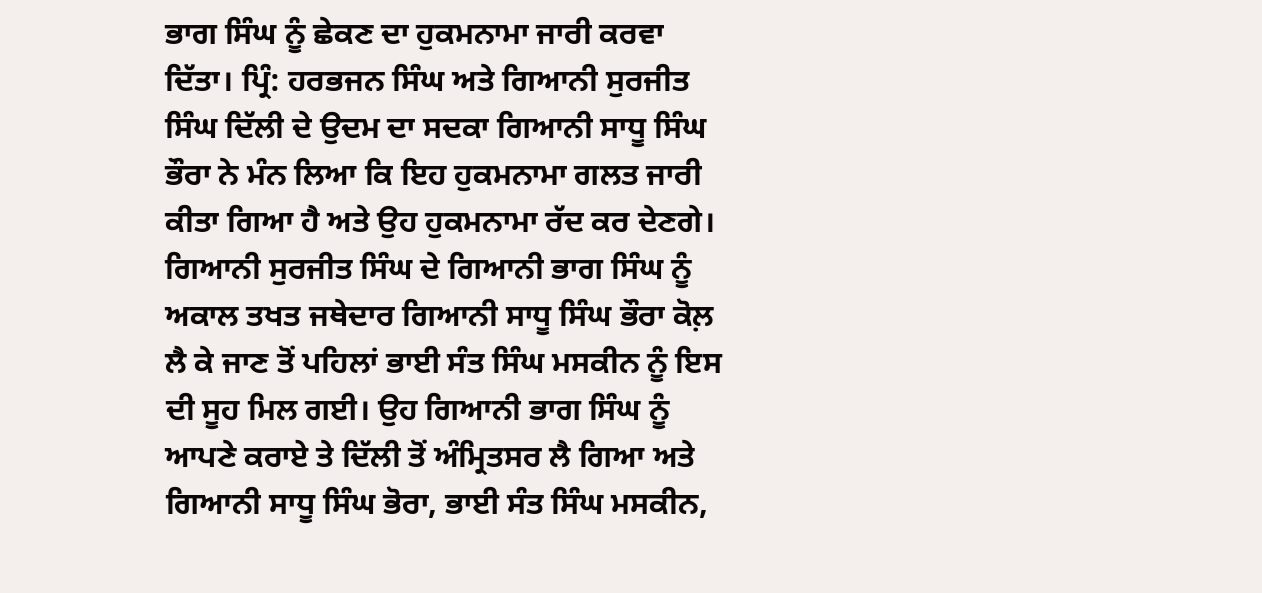ਭਾਗ ਸਿੰਘ ਨੂੰ ਛੇਕਣ ਦਾ ਹੁਕਮਨਾਮਾ ਜਾਰੀ ਕਰਵਾ ਦਿੱਤਾ। ਪ੍ਰਿੰ: ਹਰਭਜਨ ਸਿੰਘ ਅਤੇ ਗਿਆਨੀ ਸੁਰਜੀਤ ਸਿੰਘ ਦਿੱਲੀ ਦੇ ਉਦਮ ਦਾ ਸਦਕਾ ਗਿਆਨੀ ਸਾਧੂ ਸਿੰਘ ਭੌਰਾ ਨੇ ਮੰਨ ਲਿਆ ਕਿ ਇਹ ਹੁਕਮਨਾਮਾ ਗਲਤ ਜਾਰੀ ਕੀਤਾ ਗਿਆ ਹੈ ਅਤੇ ਉਹ ਹੁਕਮਨਾਮਾ ਰੱਦ ਕਰ ਦੇਣਗੇ। ਗਿਆਨੀ ਸੁਰਜੀਤ ਸਿੰਘ ਦੇ ਗਿਆਨੀ ਭਾਗ ਸਿੰਘ ਨੂੰ ਅਕਾਲ ਤਖਤ ਜਥੇਦਾਰ ਗਿਆਨੀ ਸਾਧੂ ਸਿੰਘ ਭੌਰਾ ਕੋਲ਼ ਲੈ ਕੇ ਜਾਣ ਤੋਂ ਪਹਿਲਾਂ ਭਾਈ ਸੰਤ ਸਿੰਘ ਮਸਕੀਨ ਨੂੰ ਇਸ ਦੀ ਸੂਹ ਮਿਲ ਗਈ। ਉਹ ਗਿਆਨੀ ਭਾਗ ਸਿੰਘ ਨੂੰ ਆਪਣੇ ਕਰਾਏ ਤੇ ਦਿੱਲੀ ਤੋਂ ਅੰਮ੍ਰਿਤਸਰ ਲੈ ਗਿਆ ਅਤੇ ਗਿਆਨੀ ਸਾਧੂ ਸਿੰਘ ਭੋਰਾ, ਭਾਈ ਸੰਤ ਸਿੰਘ ਮਸਕੀਨ,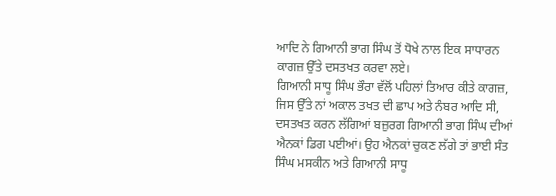ਆਦਿ ਨੇ ਗਿਆਨੀ ਭਾਗ ਸਿੰਘ ਤੋਂ ਧੋਖੇ ਨਾਲ ਇਕ ਸਾਧਾਰਨ ਕਾਗਜ਼ ਉੱਤੇ ਦਸਤਖਤ ਕਰਵਾ ਲਏ।
ਗਿਆਨੀ ਸਾਧੂ ਸਿੰਘ ਭੌਰਾ ਵੱਲੋਂ ਪਹਿਲਾਂ ਤਿਆਰ ਕੀਤੇ ਕਾਗਜ਼, ਜਿਸ ਉੱਤੇ ਨਾਂ ਅਕਾਲ ਤਖਤ ਦੀ ਛਾਪ ਅਤੇ ਨੰਬਰ ਆਦਿ ਸੀ, ਦਸਤਖਤ ਕਰਨ ਲੱਗਿਆਂ ਬਜ਼ੁਰਗ ਗਿਆਨੀ ਭਾਗ ਸਿੰਘ ਦੀਆਂ ਐਨਕਾਂ ਡਿਗ ਪਈਆਂ। ਉਹ ਐਨਕਾਂ ਚੁਕਣ ਲੱਗੇ ਤਾਂ ਭਾਈ ਸੰਤ ਸਿੰਘ ਮਸਕੀਨ ਅਤੇ ਗਿਆਨੀ ਸਾਧੂ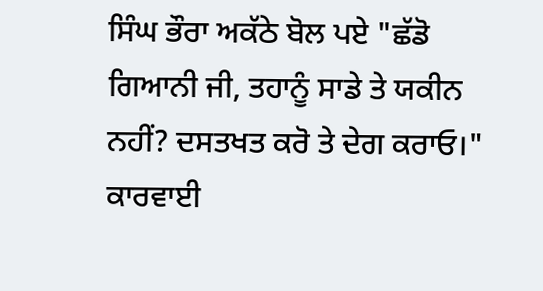ਸਿੰਘ ਭੌਰਾ ਅਕੱਠੇ ਬੋਲ ਪਏ "ਛੱਡੋ ਗਿਆਨੀ ਜੀ, ਤਹਾਨੂੰ ਸਾਡੇ ਤੇ ਯਕੀਨ ਨਹੀਂ? ਦਸਤਖਤ ਕਰੋ ਤੇ ਦੇਗ ਕਰਾਓ।"
ਕਾਰਵਾਈ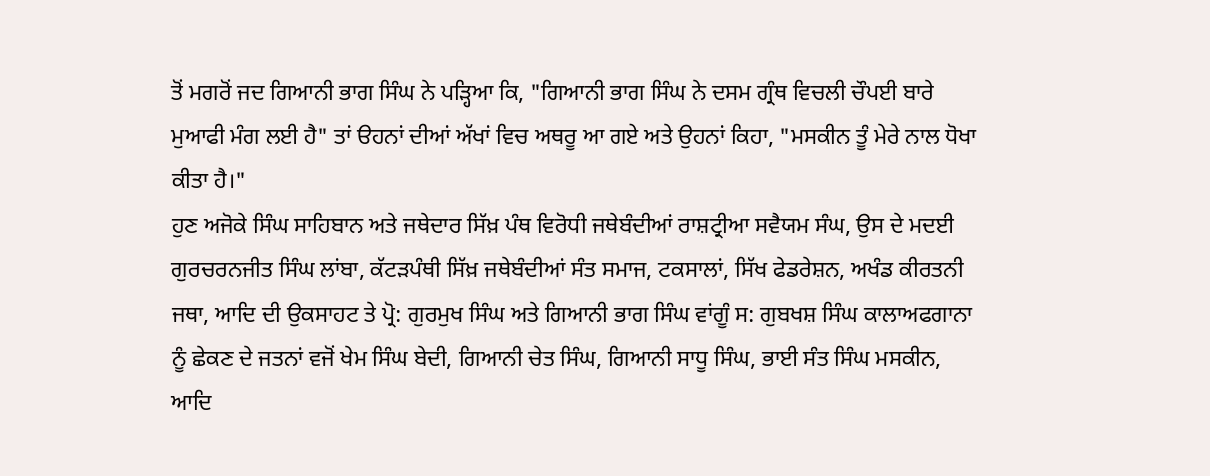ਤੋਂ ਮਗਰੋਂ ਜਦ ਗਿਆਨੀ ਭਾਗ ਸਿੰਘ ਨੇ ਪੜ੍ਹਿਆ ਕਿ, "ਗਿਆਨੀ ਭਾਗ ਸਿੰਘ ਨੇ ਦਸਮ ਗ੍ਰੰਥ ਵਿਚਲੀ ਚੌਪਈ ਬਾਰੇ ਮੁਆਫੀ ਮੰਗ ਲਈ ਹੈ" ਤਾਂ ੳਹਨਾਂ ਦੀਆਂ ਅੱਖਾਂ ਵਿਚ ਅਥਰੂ ਆ ਗਏ ਅਤੇ ਉਹਨਾਂ ਕਿਹਾ, "ਮਸਕੀਨ ਤੂੰ ਮੇਰੇ ਨਾਲ ਧੋਖਾ ਕੀਤਾ ਹੈ।"
ਹੁਣ ਅਜੋਕੇ ਸਿੰਘ ਸਾਹਿਬਾਨ ਅਤੇ ਜਥੇਦਾਰ ਸਿੱਖ਼ ਪੰਥ ਵਿਰੋਧੀ ਜਥੇਬੰਦੀਆਂ ਰਾਸ਼ਟ੍ਰੀਆ ਸਵੈਯਮ ਸੰਘ, ਉਸ ਦੇ ਮਦਈ ਗੁਰਚਰਨਜੀਤ ਸਿੰਘ ਲਾਂਬਾ, ਕੱਟੜਪੰਥੀ ਸਿੱਖ਼ ਜਥੇਬੰਦੀਆਂ ਸੰਤ ਸਮਾਜ, ਟਕਸਾਲਾਂ, ਸਿੱਖ ਫੇਡਰੇਸ਼ਨ, ਅਖੰਡ ਕੀਰਤਨੀ ਜਥਾ, ਆਦਿ ਦੀ ਉਕਸਾਹਟ ਤੇ ਪ੍ਰੋ: ਗੁਰਮੁਖ ਸਿੰਘ ਅਤੇ ਗਿਆਨੀ ਭਾਗ ਸਿੰਘ ਵਾਂਗੂੰ ਸ: ਗੁਬਖਸ਼ ਸਿੰਘ ਕਾਲਾਅਫਗਾਨਾ ਨੂੰ ਛੇਕਣ ਦੇ ਜਤਨਾਂ ਵਜੋਂ ਖੇਮ ਸਿੰਘ ਬੇਦੀ, ਗਿਆਨੀ ਚੇਤ ਸਿੰਘ, ਗਿਆਨੀ ਸਾਧੂ ਸਿੰਘ, ਭਾਈ ਸੰਤ ਸਿੰਘ ਮਸਕੀਨ, ਆਦਿ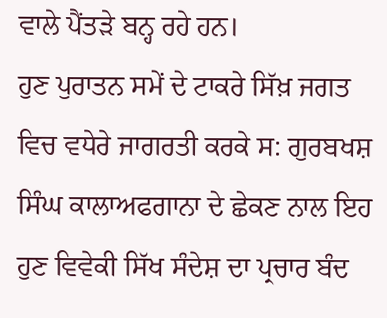ਵਾਲੇ ਪੈਂਤੜੇ ਬਨ੍ਹ ਰਹੇ ਹਨ।
ਹੁਣ ਪੁਰਾਤਨ ਸਮੇਂ ਦੇ ਟਾਕਰੇ ਸਿੱਖ਼ ਜਗਤ ਵਿਚ ਵਧੇਰੇ ਜਾਗਰਤੀ ਕਰਕੇ ਸ: ਗੁਰਬਖਸ਼ ਸਿੰਘ ਕਾਲਾਅਫਗਾਨਾ ਦੇ ਛੇਕਣ ਨਾਲ ਇਹ ਹੁਣ ਵਿਵੇਕੀ ਸਿੱਖ ਸੰਦੇਸ਼ ਦਾ ਪ੍ਰਚਾਰ ਬੰਦ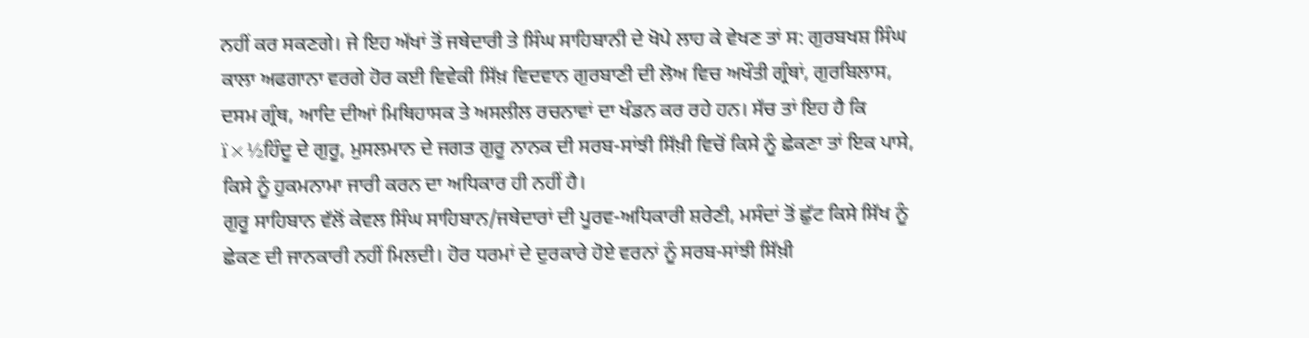ਨਹੀਂ ਕਰ ਸਕਣਗੇ। ਜੇ ਇਹ ਅੱਖਾਂ ਤੋਂ ਜਥੇਦਾਰੀ ਤੇ ਸਿੰਘ ਸਾਹਿਬਾਨੀ ਦੇ ਖੋਪੇ ਲਾਹ ਕੇ ਵੇਖਣ ਤਾਂ ਸ: ਗੁਰਬਖਸ਼ ਸਿੰਘ ਕਾਲਾ ਅਫਗਾਨਾ ਵਰਗੇ ਹੋਰ ਕਈ ਵਿਵੇਕੀ ਸਿੱਖ਼ ਵਿਦਵਾਨ ਗੁਰਬਾਣੀ ਦੀ ਲੋਅ ਵਿਚ ਅਖੌਤੀ ਗ੍ਰੰਥਾਂ, ਗੁਰਬਿਲਾਸ, ਦਸਮ ਗ੍ਰੰਥ, ਆਦਿ ਦੀਆਂ ਮਿਥਿਹਾਸਕ ਤੇ ਅਸਲੀਲ ਰਚਨਾਵਾਂ ਦਾ ਖੰਡਨ ਕਰ ਰਹੇ ਹਨ। ਸੱਚ ਤਾਂ ਇਹ ਹੈ ਕਿ ï×½ਹਿੰਦੂ ਦੇ ਗੁਰੂ, ਮੁਸਲਮਾਨ ਦੇ ਜਗਤ ਗੁਰੂ ਨਾਨਕ ਦੀ ਸਰਬ-ਸਾਂਝੀ ਸਿੱਖ਼ੀ ਵਿਚੋਂ ਕਿਸੇ ਨੂੰ ਛੇਕਣਾ ਤਾਂ ਇਕ ਪਾਸੇ, ਕਿਸੇ ਨੂੰ ਹੁਕਮਨਾਮਾ ਜਾਰੀ ਕਰਨ ਦਾ ਅਧਿਕਾਰ ਹੀ ਨਹੀਂ ਹੈ।
ਗੁਰੂ ਸਾਹਿਬਾਨ ਵੱਲੋਂ ਕੇਵਲ ਸਿੰਘ ਸਾਹਿਬਾਨ/ਜਥੇਦਾਰਾਂ ਦੀ ਪੂਰਵ-ਅਧਿਕਾਰੀ ਸ਼ਰੇਣੀ, ਮਸੰਦਾਂ ਤੋਂ ਛੁੱਟ ਕਿਸੇ ਸਿੱਖ ਨੂੰ ਛੇਕਣ ਦੀ ਜਾਨਕਾਰੀ ਨਹੀਂ ਮਿਲਦੀ। ਹੋਰ ਧਰਮਾਂ ਦੇ ਦੁਰਕਾਰੇ ਹੋਏ ਵਰਨਾਂ ਨੂੰ ਸਰਬ-ਸਾਂਝੀ ਸਿੱਖ਼ੀ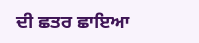ਦੀ ਛਤਰ ਛਾਇਆ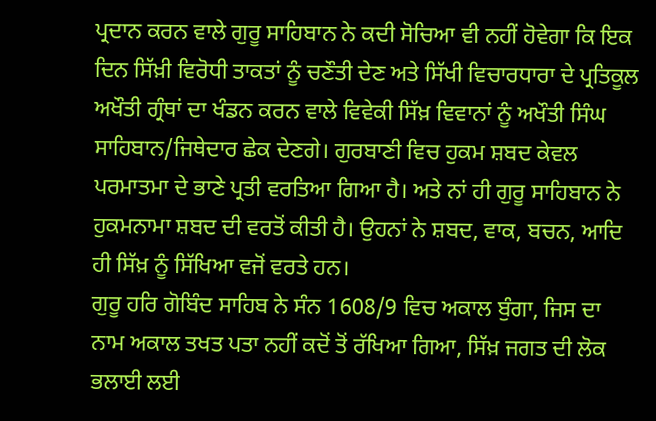ਪ੍ਰਦਾਨ ਕਰਨ ਵਾਲੇ ਗੁਰੂ ਸਾਹਿਬਾਨ ਨੇ ਕਦੀ ਸੋਚਿਆ ਵੀ ਨਹੀਂ ਹੋਵੇਗਾ ਕਿ ਇਕ ਦਿਨ ਸਿੱਖ਼ੀ ਵਿਰੋਧੀ ਤਾਕਤਾਂ ਨੂੰ ਚਣੌਤੀ ਦੇਣ ਅਤੇ ਸਿੱਖੀ ਵਿਚਾਰਧਾਰਾ ਦੇ ਪ੍ਰਤਿਕੂਲ ਅਖੌਤੀ ਗ੍ਰੰਥਾਂ ਦਾ ਖੰਡਨ ਕਰਨ ਵਾਲੇ ਵਿਵੇਕੀ ਸਿੱਖ਼ ਵਿਵਾਨਾਂ ਨੂੰ ਅਖੌਤੀ ਸਿੰਘ ਸਾਹਿਬਾਨ/ਜਿਥੇਦਾਰ ਛੇਕ ਦੇਣਗੇ। ਗੁਰਬਾਣੀ ਵਿਚ ਹੁਕਮ ਸ਼ਬਦ ਕੇਵਲ ਪਰਮਾਤਮਾ ਦੇ ਭਾਣੇ ਪ੍ਰਤੀ ਵਰਤਿਆ ਗਿਆ ਹੈ। ਅਤੇ ਨਾਂ ਹੀ ਗੁਰੂ ਸਾਹਿਬਾਨ ਨੇ ਹੁਕਮਨਾਮਾ ਸ਼ਬਦ ਦੀ ਵਰਤੋਂ ਕੀਤੀ ਹੈ। ਉਹਨਾਂ ਨੇ ਸ਼ਬਦ, ਵਾਕ, ਬਚਨ, ਆਦਿ ਹੀ ਸਿੱਖ਼ ਨੂੰ ਸਿੱਖਿਆ ਵਜੋਂ ਵਰਤੇ ਹਨ।
ਗੁਰੂ ਹਰਿ ਗੋਬਿੰਦ ਸਾਹਿਬ ਨੇ ਸੰਨ 1608/9 ਵਿਚ ਅਕਾਲ ਬੁੰਗਾ, ਜਿਸ ਦਾ ਨਾਮ ਅਕਾਲ ਤਖਤ ਪਤਾ ਨਹੀਂ ਕਦੋਂ ਤੋਂ ਰੱਖਿਆ ਗਿਆ, ਸਿੱਖ਼ ਜਗਤ ਦੀ ਲੋਕ ਭਲਾਈ ਲਈ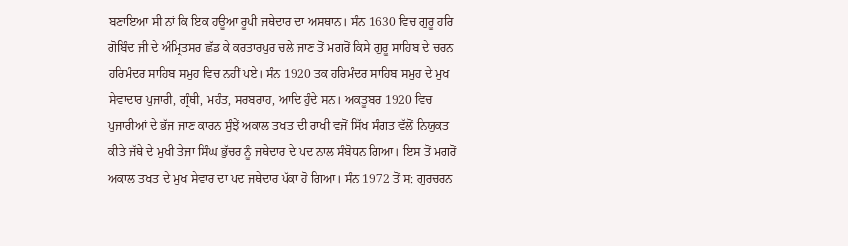ਬਣਾਇਆ ਸੀ ਨਾਂ ਕਿ ਇਕ ਹਊਆ ਰੂਪੀ ਜਥੇਦਾਰ ਦਾ ਅਸਥਾਨ। ਸੰਨ 1630 ਵਿਚ ਗੁਰੂ ਹਰਿ ਗੋਬਿੰਦ ਜੀ ਦੇ ਅੰਮ੍ਰਿਤਸਰ ਛੱਡ ਕੇ ਕਰਤਾਰਪੁਰ ਚਲੇ ਜਾਣ ਤੋਂ ਮਗਰੋਂ ਕਿਸੇ ਗੁਰੂ ਸਾਹਿਬ ਦੇ ਚਰਨ ਹਰਿਮੰਦਰ ਸਾਹਿਬ ਸਮੁਹ ਵਿਚ ਨਹੀਂ ਪਏ। ਸੰਨ 1920 ਤਕ ਹਰਿਮੰਦਰ ਸਾਹਿਬ ਸਮੁਹ ਦੇ ਮੁਖ ਸੇਵਾਦਾਰ ਪੁਜਾਰੀ, ਗ੍ਰੰਥੀ, ਮਹੰਤ, ਸਰਬਰਾਹ, ਆਦਿ ਹੁੰਦੇ ਸਨ। ਅਕਤੂਬਰ 1920 ਵਿਚ ਪੁਜਾਰੀਆਂ ਦੇ ਭੱਜ ਜਾਣ ਕਾਰਨ ਸੁੰਝੇਂ ਅਕਾਲ ਤਖਤ ਦੀ ਰਾਖੀ ਵਜੋਂ ਸਿੱਖ ਸੰਗਤ ਵੱਲੋਂ ਨਿਯੁਕਤ ਕੀਤੇ ਜੱਥੇ ਦੇ ਮੁਖੀ ਤੇਜਾ ਸਿੰਘ ਭੁੱਚਰ ਨੂੰ ਜਥੇਦਾਰ ਦੇ ਪਦ ਨਾਲ ਸੰਬੋਧਨ ਗਿਆ। ਇਸ ਤੋਂ ਮਗਰੋਂ ਅਕਾਲ ਤਖਤ ਦੇ ਮੁਖ ਸੇਵਾਰ ਦਾ ਪਦ ਜਥੇਦਾਰ ਪੱਕਾ ਹੋ ਗਿਆ। ਸੰਨ 1972 ਤੋਂ ਸ: ਗੁਰਚਰਨ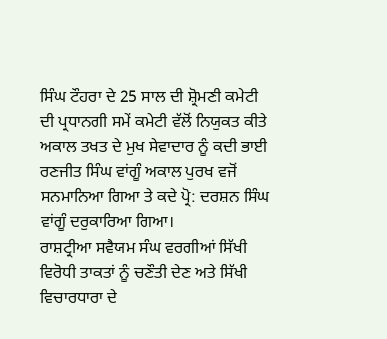ਸਿੰਘ ਟੌਹਰਾ ਦੇ 25 ਸਾਲ ਦੀ ਸ਼੍ਰੋਮਣੀ ਕਮੇਟੀ ਦੀ ਪ੍ਰਧਾਨਗੀ ਸਮੇਂ ਕਮੇਟੀ ਵੱਲੋਂ ਨਿਯੁਕਤ ਕੀਤੇ ਅਕਾਲ ਤਖਤ ਦੇ ਮੁਖ ਸੇਵਾਦਾਰ ਨੂੰ ਕਦੀ ਭਾਈ ਰਣਜੀਤ ਸਿੰਘ ਵਾਂਗੂੰ ਅਕਾਲ ਪੁਰਖ ਵਜੋਂ ਸਨਮਾਨਿਆ ਗਿਆ ਤੇ ਕਦੇ ਪ੍ਰੋ: ਦਰਸ਼ਨ ਸਿੰਘ ਵਾਂਗੂੰ ਦਰੁਕਾਰਿਆ ਗਿਆ।
ਰਾਸ਼ਟ੍ਰੀਆ ਸਵੈਯਮ ਸੰਘ ਵਰਗੀਆਂ ਸਿੱਖੀ ਵਿਰੋਧੀ ਤਾਕਤਾਂ ਨੂੰ ਚਣੌਤੀ ਦੇਣ ਅਤੇ ਸਿੱਖੀ ਵਿਚਾਰਧਾਰਾ ਦੇ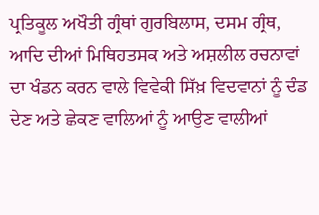ਪ੍ਰਤਿਕੂਲ ਅਖੌਤੀ ਗ੍ਰੰਥਾਂ ਗੁਰਬਿਲਾਸ, ਦਸਮ ਗ੍ਰੰਥ, ਆਦਿ ਦੀਆਂ ਮਿਥਿਹਤਸਕ ਅਤੇ ਅਸ਼ਲੀਲ ਰਚਨਾਵਾਂ ਦਾ ਖੰਡਨ ਕਰਨ ਵਾਲੇ ਵਿਵੇਕੀ ਸਿੱਖ਼ ਵਿਦਵਾਨਾਂ ਨੂੰ ਦੰਡ ਦੇਣ ਅਤੇ ਛੇਕਣ ਵਾਲਿਆਂ ਨੂੰ ਆਉਣ ਵਾਲੀਆਂ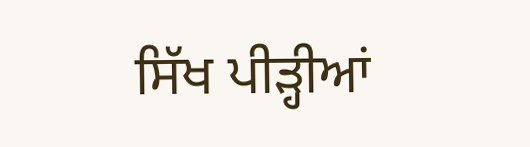ਸਿੱਖ ਪੀੜ੍ਹੀਆਂ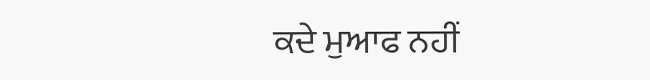ਕਦੇ ਮੁਆਫ ਨਹੀਂ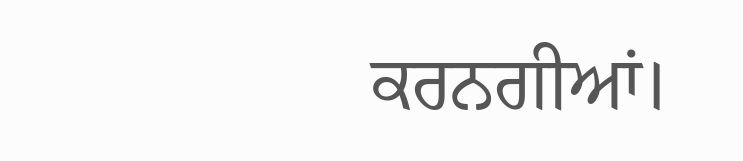ਕਰਨਗੀਆਂ।